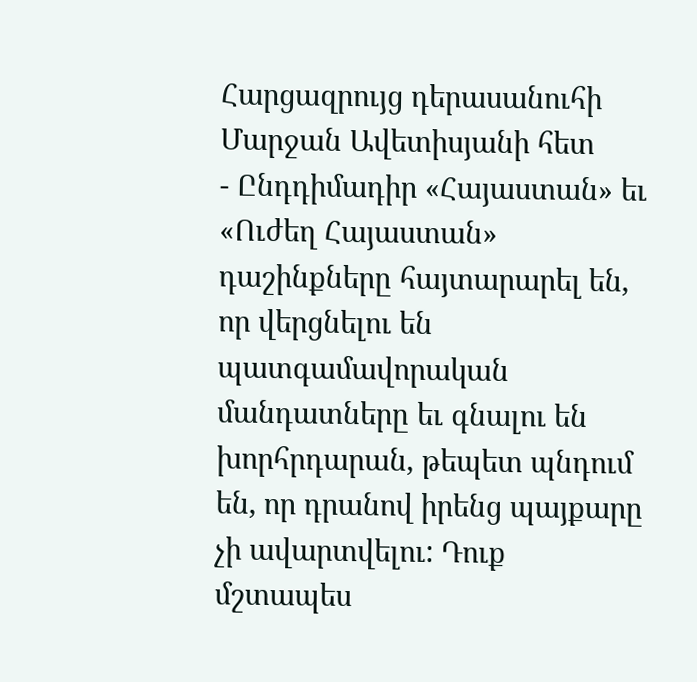Հարցազրույց դերասանուհի Մարջան Ավետիսյանի հետ
- Ընդդիմադիր «Հայաստան» եւ «Ուժեղ Հայաստան» դաշինքները հայտարարել են, որ վերցնելու են պատգամավորական մանդատները եւ գնալու են խորհրդարան, թեպետ պնդում են, որ դրանով իրենց պայքարը չի ավարտվելու: Դուք մշտապես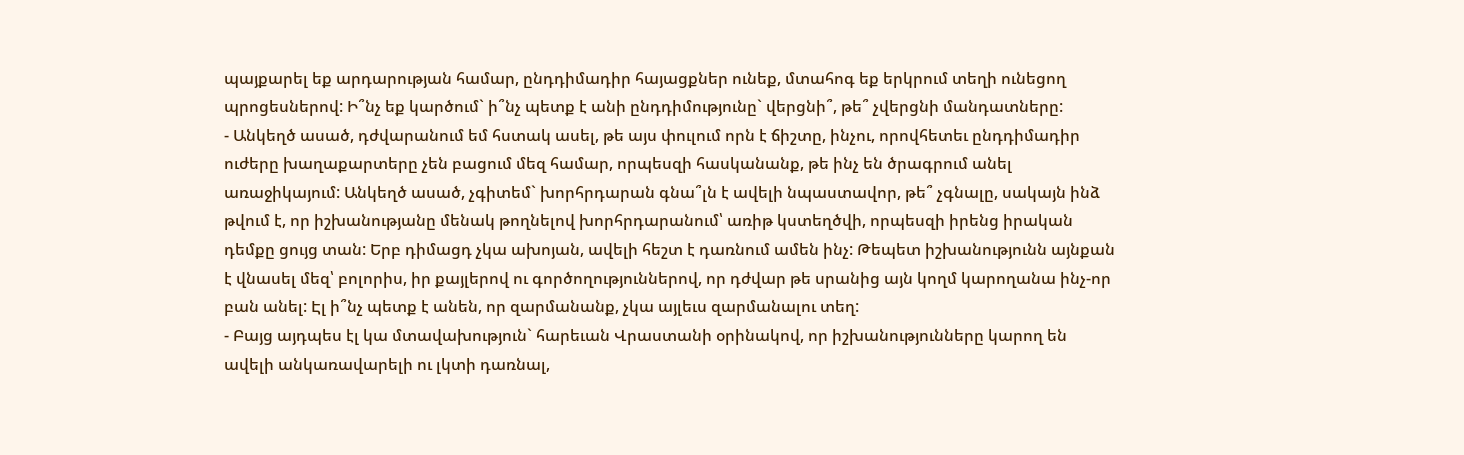պայքարել եք արդարության համար, ընդդիմադիր հայացքներ ունեք, մտահոգ եք երկրում տեղի ունեցող պրոցեսներով: Ի՞նչ եք կարծում` ի՞նչ պետք է անի ընդդիմությունը` վերցնի՞, թե՞ չվերցնի մանդատները:
- Անկեղծ ասած, դժվարանում եմ հստակ ասել, թե այս փուլում որն է ճիշտը, ինչու, որովհետեւ ընդդիմադիր ուժերը խաղաքարտերը չեն բացում մեզ համար, որպեսզի հասկանանք, թե ինչ են ծրագրում անել առաջիկայում: Անկեղծ ասած, չգիտեմ` խորհրդարան գնա՞լն է ավելի նպաստավոր, թե՞ չգնալը, սակայն ինձ թվում է, որ իշխանությանը մենակ թողնելով խորհրդարանում՝ առիթ կստեղծվի, որպեսզի իրենց իրական դեմքը ցույց տան: Երբ դիմացդ չկա ախոյան, ավելի հեշտ է դառնում ամեն ինչ: Թեպետ իշխանությունն այնքան է վնասել մեզ՝ բոլորիս, իր քայլերով ու գործողություններով, որ դժվար թե սրանից այն կողմ կարողանա ինչ-որ բան անել: Էլ ի՞նչ պետք է անեն, որ զարմանանք, չկա այլեւս զարմանալու տեղ:
- Բայց այդպես էլ կա մտավախություն` հարեւան Վրաստանի օրինակով, որ իշխանությունները կարող են ավելի անկառավարելի ու լկտի դառնալ,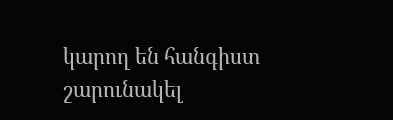կարող են հանգիստ շարունակել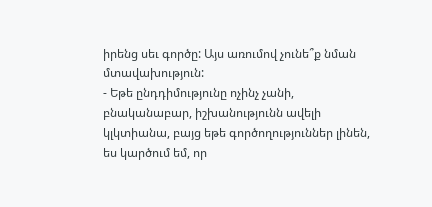իրենց սեւ գործը: Այս առումով չունե՞ք նման մտավախություն:
- Եթե ընդդիմությունը ոչինչ չանի, բնականաբար, իշխանությունն ավելի կլկտիանա, բայց եթե գործողություններ լինեն, ես կարծում եմ, որ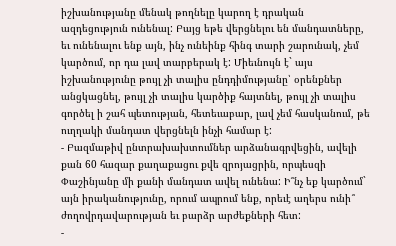իշխանությանը մենակ թողնելը կարող է դրական ազդեցություն ունենալ: Բայց եթե վերցնելու են մանդատները, եւ ունենալու ենք այն, ինչ ունեինք հինգ տարի շարունակ, չեմ կարծում, որ դա լավ տարբերակ է: Միեւնույն է` այս իշխանությունը թույլ չի տալիս ընդդիմությանը՝ օրենքներ անցկացնել, թույլ չի տալիս կարծիք հայտնել, թույլ չի տալիս գործել ի շահ պետության, հետեւաբար, լավ չեմ հասկանում, թե ուղղակի մանդատ վերցնելն ինչի համար է:
- Բազմաթիվ ընտրախախտումներ արձանագրվեցին, ավելի քան 60 հազար քաղաքացու քվե զրոյացրին, որպեսզի Փաշինյանը մի քանի մանդատ ավել ունենա: Ի՞նչ եք կարծում` այն իրականությունը, որում ապրում ենք, որեւէ աղերս ունի՞ ժողովրդավարության եւ բարձր արժեքների հետ:
-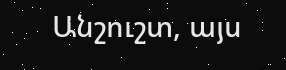Անշուշտ, այս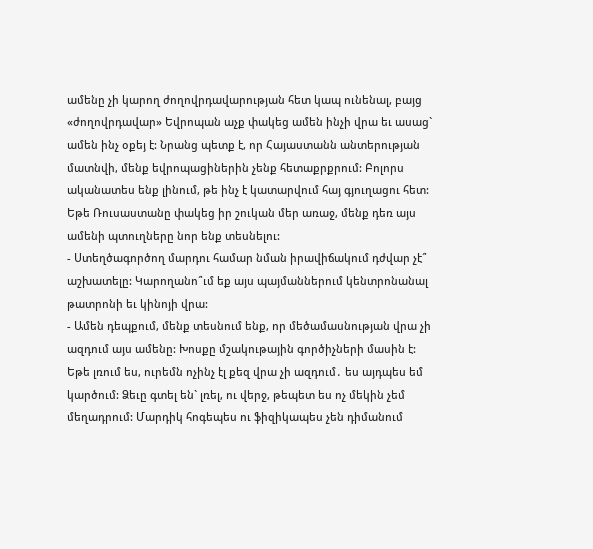ամենը չի կարող ժողովրդավարության հետ կապ ունենալ, բայց «ժողովրդավար» Եվրոպան աչք փակեց ամեն ինչի վրա եւ ասաց` ամեն ինչ օքեյ է: Նրանց պետք է, որ Հայաստանն անտերության մատնվի, մենք եվրոպացիներին չենք հետաքրքրում: Բոլորս ականատես ենք լինում, թե ինչ է կատարվում հայ գյուղացու հետ: Եթե Ռուսաստանը փակեց իր շուկան մեր առաջ, մենք դեռ այս ամենի պտուղները նոր ենք տեսնելու:
- Ստեղծագործող մարդու համար նման իրավիճակում դժվար չէ՞ աշխատելը: Կարողանո՞ւմ եք այս պայմաններում կենտրոնանալ թատրոնի եւ կինոյի վրա:
- Ամեն դեպքում, մենք տեսնում ենք, որ մեծամասնության վրա չի ազդում այս ամենը: Խոսքը մշակութային գործիչների մասին է: Եթե լռում ես, ուրեմն ոչինչ էլ քեզ վրա չի ազդում․ ես այդպես եմ կարծում: Ձեւը գտել են` լռել, ու վերջ, թեպետ ես ոչ մեկին չեմ մեղադրում: Մարդիկ հոգեպես ու ֆիզիկապես չեն դիմանում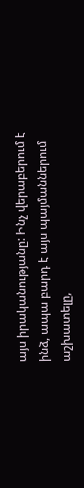այս իրականությանը: Ինչ վերաբերում է ինձ, ապա բարդ է այս պայմաններում աշխատելը,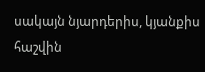սակայն նյարդերիս, կյանքիս հաշվին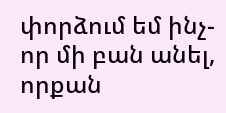փորձում եմ ինչ-որ մի բան անել, որքան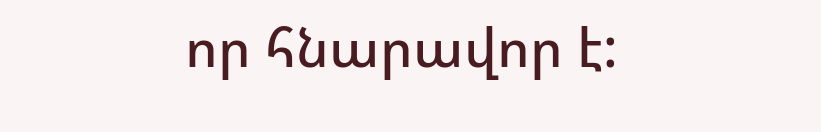որ հնարավոր է: